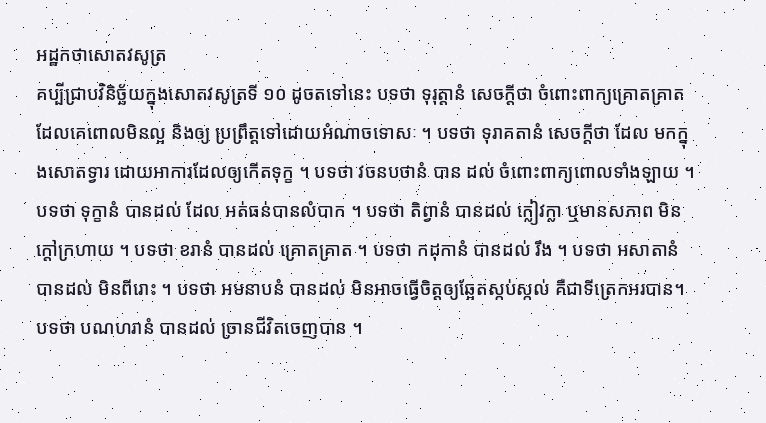អដ្ឋកថាសោតវសូត្រ
គប្បីជ្រាបវិនិច្ឆ័យក្នុងសោតវសូត្រទី ១០ ដូចតទៅនេះ បទថា ទុរុត្តានំ សេចក្តីថា ចំពោះពាក្យគ្រោតគ្រាតដែលគេពោលមិនល្អ និងឲ្យ ប្រព្រឹត្តទៅដោយអំណាចទោសៈ ។ បទថា ទុរាគតានំ សេចក្តីថា ដែល មកក្នុងសោតទ្វារ ដោយអាការដែលឲ្យកើតទុក្ខ ។ បទថា វចនបថានំ បាន ដល់ ចំពោះពាក្យពោលទាំងឡាយ ។ បទថា ទុក្ខានំ បានដល់ ដែល អត់ធន់បានលំបាក ។ បទថា តិព្វានំ បានដល់ ក្លៀវក្លា ឬមានសភាព មិនក្តៅក្រហាយ ។ បទថា ខរានំ បានដល់ គ្រោតគ្រាត ។ បទថា កដុកានំ បានដល់ រឹង ។ បទថា អសាតានំ បានដល់ មិនពីរោះ ។ បទថា អមនាបនំ បានដល់ មិនអាចធ្វើចិត្តឲ្យឆ្អែតស្កប់ស្កល់ គឺជាទីត្រេកអរបាន។ បទថា បណហរានំ បានដល់ ច្រានជីវិតចេញបាន ។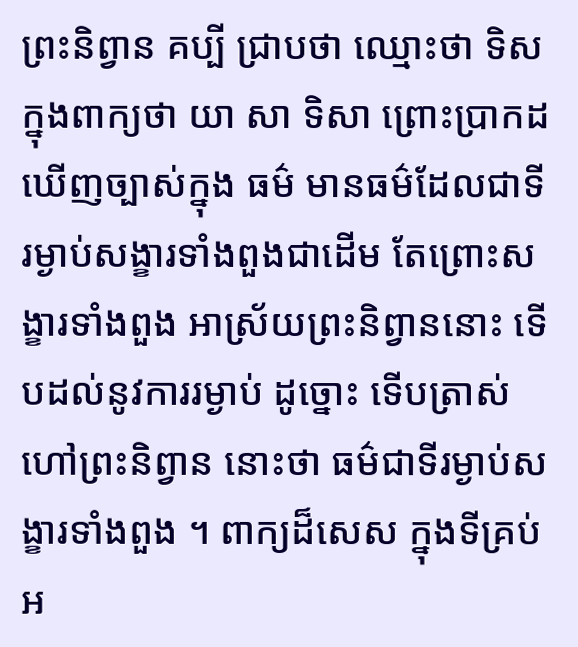ព្រះនិព្វាន គប្បី ជ្រាបថា ឈ្មោះថា ទិស ក្នុងពាក្យថា យា សា ទិសា ព្រោះប្រាកដឃើញច្បាស់ក្នុង ធម៌ មានធម៌ដែលជាទីរម្ងាប់សង្ខារទាំងពួងជាដើម តែព្រោះសង្ខារទាំងពួង អាស្រ័យព្រះនិព្វាននោះ ទើបដល់នូវការរម្ងាប់ ដូច្នោះ ទើបត្រាស់ហៅព្រះនិព្វាន នោះថា ធម៌ជាទីរម្ងាប់សង្ខារទាំងពួង ។ ពាក្យដ៏សេស ក្នុងទីគ្រប់អ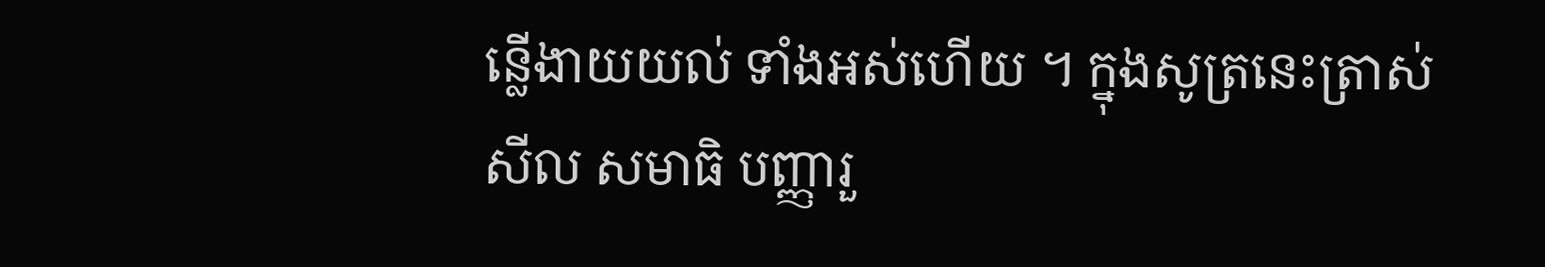ន្លើងាយយល់ ទាំងអស់ហើយ ។ ក្នុងសូត្រនេះត្រាស់សីល សមាធិ បញ្ញារួ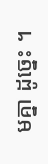មគ្នា ដូច្នេះ ។